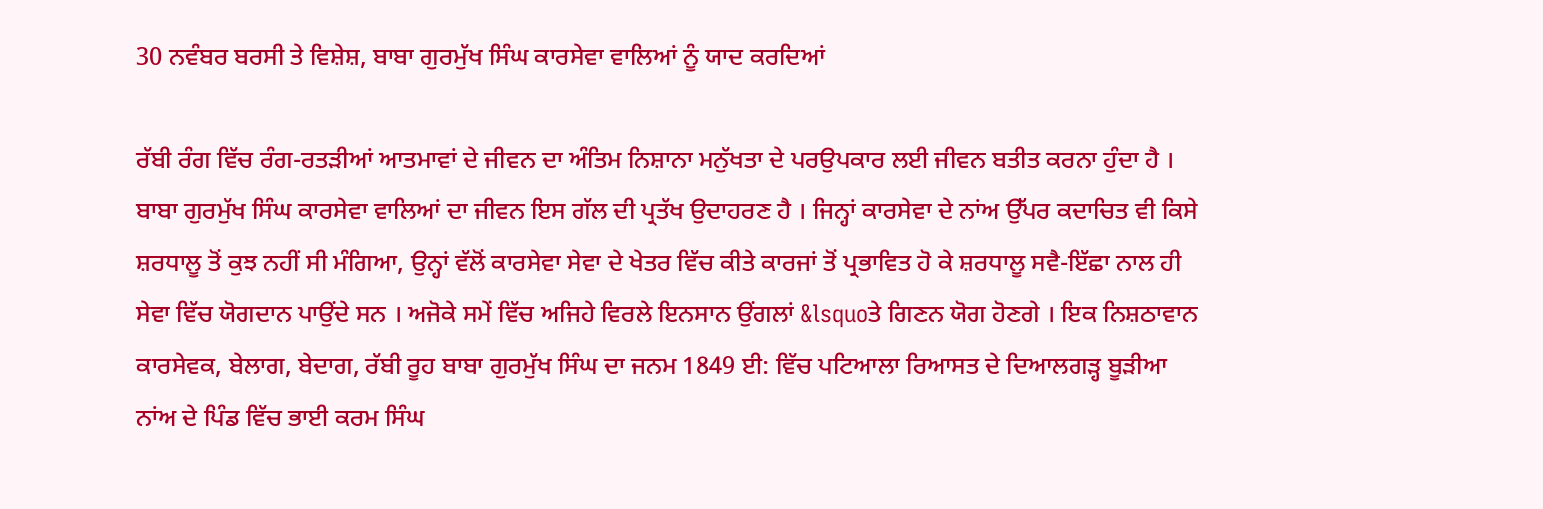30 ਨਵੰਬਰ ਬਰਸੀ ਤੇ ਵਿਸ਼ੇਸ਼, ਬਾਬਾ ਗੁਰਮੁੱਖ ਸਿੰਘ ਕਾਰਸੇਵਾ ਵਾਲਿਆਂ ਨੂੰ ਯਾਦ ਕਰਦਿਆਂ

ਰੱਬੀ ਰੰਗ ਵਿੱਚ ਰੰਗ-ਰਤੜੀਆਂ ਆਤਮਾਵਾਂ ਦੇ ਜੀਵਨ ਦਾ ਅੰਤਿਮ ਨਿਸ਼ਾਨਾ ਮਨੁੱਖਤਾ ਦੇ ਪਰਉਪਕਾਰ ਲਈ ਜੀਵਨ ਬਤੀਤ ਕਰਨਾ ਹੁੰਦਾ ਹੈ । ਬਾਬਾ ਗੁਰਮੁੱਖ ਸਿੰਘ ਕਾਰਸੇਵਾ ਵਾਲਿਆਂ ਦਾ ਜੀਵਨ ਇਸ ਗੱਲ ਦੀ ਪ੍ਰਤੱਖ ਉਦਾਹਰਣ ਹੈ । ਜਿਨ੍ਹਾਂ ਕਾਰਸੇਵਾ ਦੇ ਨਾਂਅ ਉੱਪਰ ਕਦਾਚਿਤ ਵੀ ਕਿਸੇ ਸ਼ਰਧਾਲੂ ਤੋਂ ਕੁਝ ਨਹੀਂ ਸੀ ਮੰਗਿਆ, ਉਨ੍ਹਾਂ ਵੱਲੋਂ ਕਾਰਸੇਵਾ ਸੇਵਾ ਦੇ ਖੇਤਰ ਵਿੱਚ ਕੀਤੇ ਕਾਰਜਾਂ ਤੋਂ ਪ੍ਰਭਾਵਿਤ ਹੋ ਕੇ ਸ਼ਰਧਾਲੂ ਸਵੈ-ਇੱਛਾ ਨਾਲ ਹੀ ਸੇਵਾ ਵਿੱਚ ਯੋਗਦਾਨ ਪਾਉਂਦੇ ਸਨ । ਅਜੋਕੇ ਸਮੇਂ ਵਿੱਚ ਅਜਿਹੇ ਵਿਰਲੇ ਇਨਸਾਨ ਉਂਗਲਾਂ &lsquoਤੇ ਗਿਣਨ ਯੋਗ ਹੋਣਗੇ । ਇਕ ਨਿਸ਼ਠਾਵਾਨ ਕਾਰਸੇਵਕ, ਬੇਲਾਗ, ਬੇਦਾਗ, ਰੱਬੀ ਰੂਹ ਬਾਬਾ ਗੁਰਮੁੱਖ ਸਿੰਘ ਦਾ ਜਨਮ 1849 ਈ: ਵਿੱਚ ਪਟਿਆਲਾ ਰਿਆਸਤ ਦੇ ਦਿਆਲਗੜ੍ਹ ਬੂੜੀਆ ਨਾਂਅ ਦੇ ਪਿੰਡ ਵਿੱਚ ਭਾਈ ਕਰਮ ਸਿੰਘ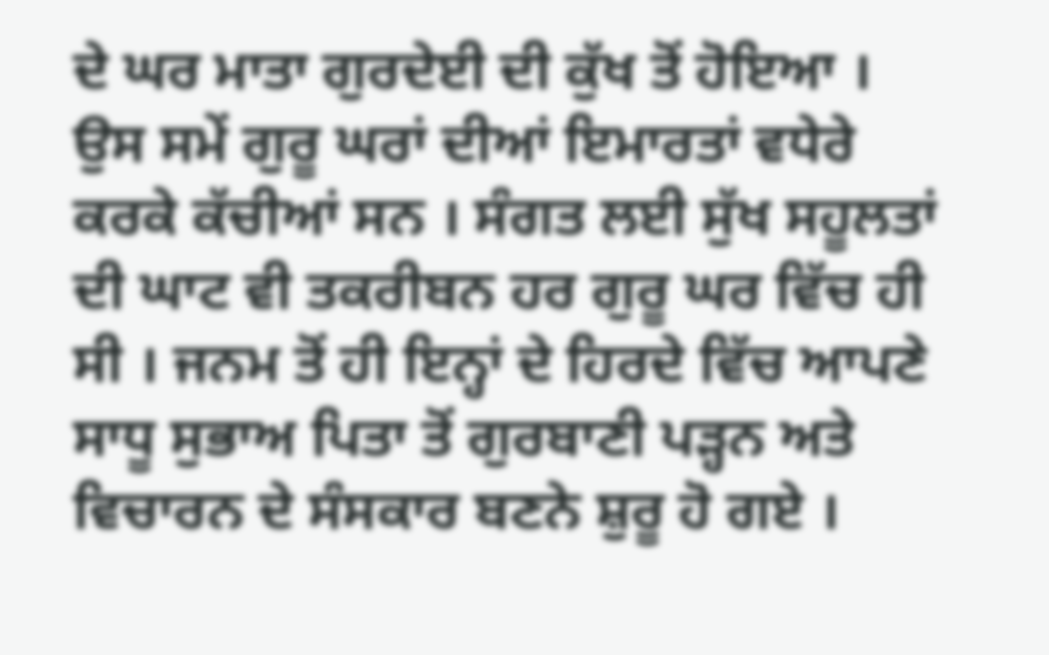ਦੇ ਘਰ ਮਾਤਾ ਗੁਰਦੇਈ ਦੀ ਕੁੱਖ ਤੋਂ ਹੋਇਆ । ਉਸ ਸਮੇਂ ਗੁਰੂ ਘਰਾਂ ਦੀਆਂ ਇਮਾਰਤਾਂ ਵਧੇਰੇ ਕਰਕੇ ਕੱਚੀਆਂ ਸਨ । ਸੰਗਤ ਲਈ ਸੁੱਖ ਸਹੂਲਤਾਂ ਦੀ ਘਾਟ ਵੀ ਤਕਰੀਬਨ ਹਰ ਗੁਰੂ ਘਰ ਵਿੱਚ ਹੀ ਸੀ । ਜਨਮ ਤੋਂ ਹੀ ਇਨ੍ਹਾਂ ਦੇ ਹਿਰਦੇ ਵਿੱਚ ਆਪਣੇ ਸਾਧੂ ਸੁਭਾਅ ਪਿਤਾ ਤੋਂ ਗੁਰਬਾਣੀ ਪੜ੍ਹਨ ਅਤੇ ਵਿਚਾਰਨ ਦੇ ਸੰਸਕਾਰ ਬਣਨੇ ਸ਼ੁਰੂ ਹੋ ਗਏ ।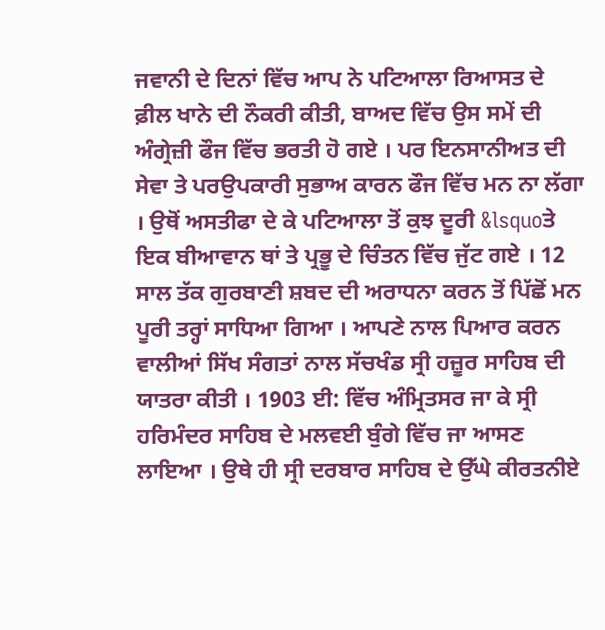ਜਵਾਨੀ ਦੇ ਦਿਨਾਂ ਵਿੱਚ ਆਪ ਨੇ ਪਟਿਆਲਾ ਰਿਆਸਤ ਦੇ ਫ਼ੀਲ ਖਾਨੇ ਦੀ ਨੌਕਰੀ ਕੀਤੀ, ਬਾਅਦ ਵਿੱਚ ਉਸ ਸਮੇਂ ਦੀ ਅੰਗ੍ਰੇਜ਼ੀ ਫੌਜ ਵਿੱਚ ਭਰਤੀ ਹੋ ਗਏ । ਪਰ ਇਨਸਾਨੀਅਤ ਦੀ ਸੇਵਾ ਤੇ ਪਰਉਪਕਾਰੀ ਸੁਭਾਅ ਕਾਰਨ ਫੌਜ ਵਿੱਚ ਮਨ ਨਾ ਲੱਗਾ । ਉਥੋਂ ਅਸਤੀਫਾ ਦੇ ਕੇ ਪਟਿਆਲਾ ਤੋਂ ਕੁਝ ਦੂਰੀ &lsquoਤੇ ਇਕ ਬੀਆਵਾਨ ਥਾਂ ਤੇ ਪ੍ਰਭੂ ਦੇ ਚਿੰਤਨ ਵਿੱਚ ਜੁੱਟ ਗਏ । 12 ਸਾਲ ਤੱਕ ਗੁਰਬਾਣੀ ਸ਼ਬਦ ਦੀ ਅਰਾਧਨਾ ਕਰਨ ਤੋਂ ਪਿੱਛੋਂ ਮਨ ਪੂਰੀ ਤਰ੍ਹਾਂ ਸਾਧਿਆ ਗਿਆ । ਆਪਣੇ ਨਾਲ ਪਿਆਰ ਕਰਨ ਵਾਲੀਆਂ ਸਿੱਖ ਸੰਗਤਾਂ ਨਾਲ ਸੱਚਖੰਡ ਸ੍ਰੀ ਹਜ਼ੂਰ ਸਾਹਿਬ ਦੀ ਯਾਤਰਾ ਕੀਤੀ । 1903 ਈ: ਵਿੱਚ ਅੰਮ੍ਰਿਤਸਰ ਜਾ ਕੇ ਸ੍ਰੀ ਹਰਿਮੰਦਰ ਸਾਹਿਬ ਦੇ ਮਲਵਈ ਬੁੰਗੇ ਵਿੱਚ ਜਾ ਆਸਣ ਲਾਇਆ । ਉਥੇ ਹੀ ਸ੍ਰੀ ਦਰਬਾਰ ਸਾਹਿਬ ਦੇ ਉੱਘੇ ਕੀਰਤਨੀਏ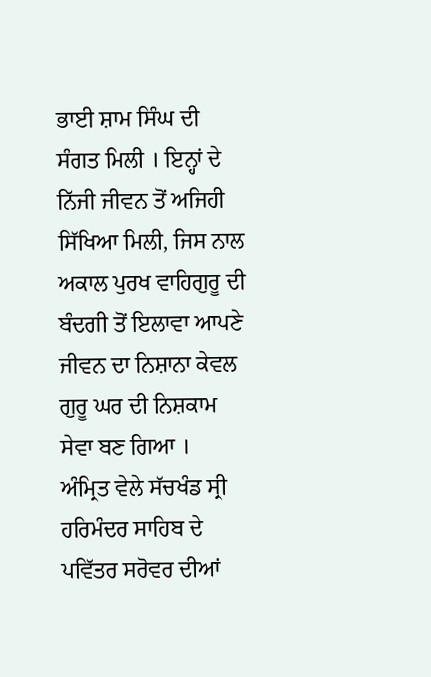ਭਾਈ ਸ਼ਾਮ ਸਿੰਘ ਦੀ ਸੰਗਤ ਮਿਲੀ । ਇਨ੍ਹਾਂ ਦੇ ਨਿੱਜੀ ਜੀਵਨ ਤੋਂ ਅਜਿਹੀ ਸਿੱਖਿਆ ਮਿਲੀ, ਜਿਸ ਨਾਲ ਅਕਾਲ ਪੁਰਖ ਵਾਹਿਗੁਰੂ ਦੀ ਬੰਦਗੀ ਤੋਂ ਇਲਾਵਾ ਆਪਣੇ ਜੀਵਨ ਦਾ ਨਿਸ਼ਾਨਾ ਕੇਵਲ ਗੁਰੂ ਘਰ ਦੀ ਨਿਸ਼ਕਾਮ ਸੇਵਾ ਬਣ ਗਿਆ ।
ਅੰਮ੍ਰਿਤ ਵੇਲੇ ਸੱਚਖੰਡ ਸ੍ਰੀ ਹਰਿਮੰਦਰ ਸਾਹਿਬ ਦੇ ਪਵਿੱਤਰ ਸਰੋਵਰ ਦੀਆਂ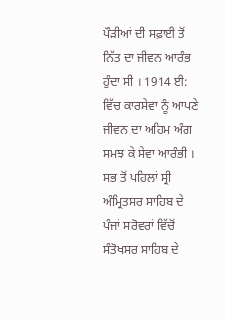ਪੌੜੀਆਂ ਦੀ ਸਫ਼ਾਈ ਤੋਂ ਨਿੱਤ ਦਾ ਜੀਵਨ ਆਰੰਭ ਹੁੰਦਾ ਸੀ । 1914 ਈ: ਵਿੱਚ ਕਾਰਸੇਵਾ ਨੂੰ ਆਪਣੇ ਜੀਵਨ ਦਾ ਅਹਿਮ ਅੰਗ ਸਮਝ ਕੇ ਸੇਵਾ ਆਰੰਭੀ । ਸਭ ਤੋਂ ਪਹਿਲਾਂ ਸ੍ਰੀ ਅੰਮ੍ਰਿਤਸਰ ਸਾਹਿਬ ਦੇ ਪੰਜਾਂ ਸਰੋਵਰਾਂ ਵਿੱਚੋਂ ਸੰਤੋਖਸਰ ਸਾਹਿਬ ਦੇ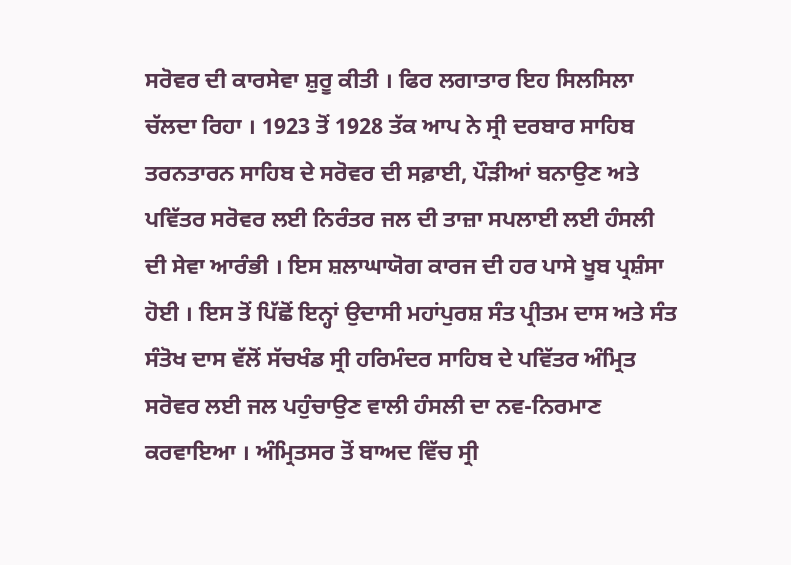ਸਰੋਵਰ ਦੀ ਕਾਰਸੇਵਾ ਸ਼ੁਰੂ ਕੀਤੀ । ਫਿਰ ਲਗਾਤਾਰ ਇਹ ਸਿਲਸਿਲਾ ਚੱਲਦਾ ਰਿਹਾ । 1923 ਤੋਂ 1928 ਤੱਕ ਆਪ ਨੇ ਸ੍ਰੀ ਦਰਬਾਰ ਸਾਹਿਬ ਤਰਨਤਾਰਨ ਸਾਹਿਬ ਦੇ ਸਰੋਵਰ ਦੀ ਸਫ਼ਾਈ, ਪੌੜੀਆਂ ਬਨਾਉਣ ਅਤੇ ਪਵਿੱਤਰ ਸਰੋਵਰ ਲਈ ਨਿਰੰਤਰ ਜਲ ਦੀ ਤਾਜ਼ਾ ਸਪਲਾਈ ਲਈ ਹੰਸਲੀ ਦੀ ਸੇਵਾ ਆਰੰਭੀ । ਇਸ ਸ਼ਲਾਘਾਯੋਗ ਕਾਰਜ ਦੀ ਹਰ ਪਾਸੇ ਖੂਬ ਪ੍ਰਸ਼ੰਸਾ ਹੋਈ । ਇਸ ਤੋਂ ਪਿੱਛੋਂ ਇਨ੍ਹਾਂ ਉਦਾਸੀ ਮਹਾਂਪੁਰਸ਼ ਸੰਤ ਪ੍ਰੀਤਮ ਦਾਸ ਅਤੇ ਸੰਤ ਸੰਤੋਖ ਦਾਸ ਵੱਲੋਂ ਸੱਚਖੰਡ ਸ੍ਰੀ ਹਰਿਮੰਦਰ ਸਾਹਿਬ ਦੇ ਪਵਿੱਤਰ ਅੰਮ੍ਰਿਤ ਸਰੋਵਰ ਲਈ ਜਲ ਪਹੁੰਚਾਉਣ ਵਾਲੀ ਹੰਸਲੀ ਦਾ ਨਵ-ਨਿਰਮਾਣ ਕਰਵਾਇਆ । ਅੰਮ੍ਰਿਤਸਰ ਤੋਂ ਬਾਅਦ ਵਿੱਚ ਸ੍ਰੀ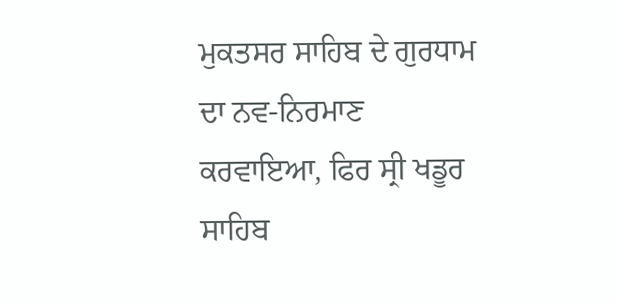ਮੁਕਤਸਰ ਸਾਹਿਬ ਦੇ ਗੁਰਧਾਮ ਦਾ ਨਵ-ਨਿਰਮਾਣ ਕਰਵਾਇਆ, ਫਿਰ ਸ੍ਰੀ ਖਡੂਰ ਸਾਹਿਬ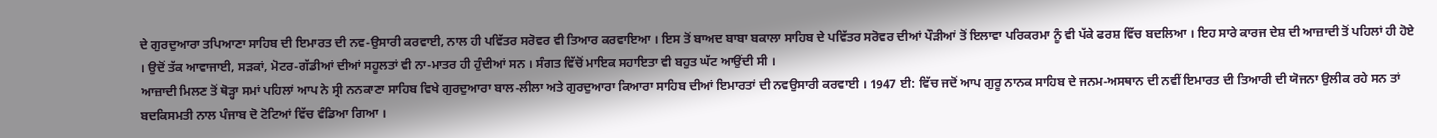ਦੇ ਗੁਰਦੁਆਰਾ ਤਪਿਆਣਾ ਸਾਹਿਬ ਦੀ ਇਮਾਰਤ ਦੀ ਨਵ-ਉਸਾਰੀ ਕਰਵਾਈ, ਨਾਲ ਹੀ ਪਵਿੱਤਰ ਸਰੋਵਰ ਵੀ ਤਿਆਰ ਕਰਵਾਇਆ । ਇਸ ਤੋਂ ਬਾਅਦ ਬਾਬਾ ਬਕਾਲਾ ਸਾਹਿਬ ਦੇ ਪਵਿੱਤਰ ਸਰੋਵਰ ਦੀਆਂ ਪੌੜੀਆਂ ਤੋਂ ਇਲਾਵਾ ਪਰਿਕਰਮਾ ਨੂੰ ਵੀ ਪੱਕੇ ਫਰਸ਼ ਵਿੱਚ ਬਦਲਿਆ । ਇਹ ਸਾਰੇ ਕਾਰਜ ਦੇਸ਼ ਦੀ ਆਜ਼ਾਦੀ ਤੋਂ ਪਹਿਲਾਂ ਹੀ ਹੋਏ । ਉਦੋਂ ਤੱਕ ਆਵਾਜਾਈ, ਸੜਕਾਂ, ਮੋਟਰ-ਗੱਡੀਆਂ ਦੀਆਂ ਸਹੂਲਤਾਂ ਵੀ ਨਾ-ਮਾਤਰ ਹੀ ਹੁੰਦੀਆਂ ਸਨ । ਸੰਗਤ ਵਿੱਚੋਂ ਮਾਇਕ ਸਹਾਇਤਾ ਵੀ ਬਹੁਤ ਘੱਟ ਆਉਂਦੀ ਸੀ ।
ਆਜ਼ਾਦੀ ਮਿਲਣ ਤੋਂ ਥੋੜ੍ਹਾ ਸਮਾਂ ਪਹਿਲਾਂ ਆਪ ਨੇ ਸ੍ਰੀ ਨਨਕਾਣਾ ਸਾਹਿਬ ਵਿਖੇ ਗੁਰਦੁਆਰਾ ਬਾਲ-ਲੀਲਾ ਅਤੇ ਗੁਰਦੁਆਰਾ ਕਿਆਰਾ ਸਾਹਿਬ ਦੀਆਂ ਇਮਾਰਤਾਂ ਦੀ ਨਵਉਸਾਰੀ ਕਰਵਾਈ । 1947 ਈ: ਵਿੱਚ ਜਦੋਂ ਆਪ ਗੁਰੂ ਨਾਨਕ ਸਾਹਿਬ ਦੇ ਜਨਮ-ਅਸਥਾਨ ਦੀ ਨਵੀਂ ਇਮਾਰਤ ਦੀ ਤਿਆਰੀ ਦੀ ਯੋਜਨਾ ਉਲੀਕ ਰਹੇ ਸਨ ਤਾਂ ਬਦਕਿਸਮਤੀ ਨਾਲ ਪੰਜਾਬ ਦੋ ਟੋਟਿਆਂ ਵਿੱਚ ਵੰਡਿਆ ਗਿਆ ।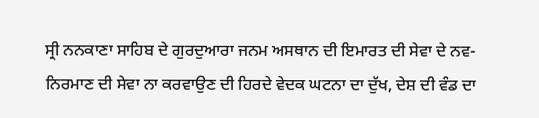ਸ੍ਰੀ ਨਨਕਾਣਾ ਸਾਹਿਬ ਦੇ ਗੁਰਦੁਆਰਾ ਜਨਮ ਅਸਥਾਨ ਦੀ ਇਮਾਰਤ ਦੀ ਸੇਵਾ ਦੇ ਨਵ-ਨਿਰਮਾਣ ਦੀ ਸੇਵਾ ਨਾ ਕਰਵਾਉਣ ਦੀ ਹਿਰਦੇ ਵੇਦਕ ਘਟਨਾ ਦਾ ਦੁੱਖ, ਦੇਸ਼ ਦੀ ਵੰਡ ਦਾ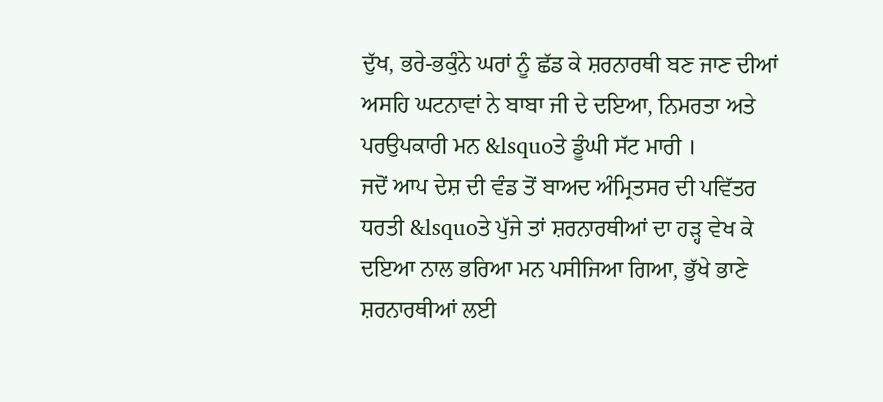ਦੁੱਖ, ਭਰੇ-ਭਕੁੰਨੇ ਘਰਾਂ ਨੂੰ ਛੱਡ ਕੇ ਸ਼ਰਨਾਰਥੀ ਬਣ ਜਾਣ ਦੀਆਂ ਅਸਹਿ ਘਟਨਾਵਾਂ ਨੇ ਬਾਬਾ ਜੀ ਦੇ ਦਇਆ, ਨਿਮਰਤਾ ਅਤੇ ਪਰਉਪਕਾਰੀ ਮਨ &lsquoਤੇ ਡੂੰਘੀ ਸੱਟ ਮਾਰੀ ।
ਜਦੋਂ ਆਪ ਦੇਸ਼ ਦੀ ਵੰਡ ਤੋਂ ਬਾਅਦ ਅੰਮ੍ਰਿਤਸਰ ਦੀ ਪਵਿੱਤਰ ਧਰਤੀ &lsquoਤੇ ਪੁੱਜੇ ਤਾਂ ਸ਼ਰਨਾਰਥੀਆਂ ਦਾ ਹੜ੍ਹ ਵੇਖ ਕੇ ਦਇਆ ਨਾਲ ਭਰਿਆ ਮਨ ਪਸੀਜਿਆ ਗਿਆ, ਭੁੱਖੇ ਭਾਣੇ ਸ਼ਰਨਾਰਥੀਆਂ ਲਈ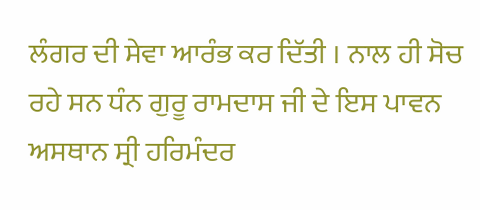ਲੰਗਰ ਦੀ ਸੇਵਾ ਆਰੰਭ ਕਰ ਦਿੱਤੀ । ਨਾਲ ਹੀ ਸੋਚ ਰਹੇ ਸਨ ਧੰਨ ਗੁਰੂ ਰਾਮਦਾਸ ਜੀ ਦੇ ਇਸ ਪਾਵਨ ਅਸਥਾਨ ਸ੍ਰੀ ਹਰਿਮੰਦਰ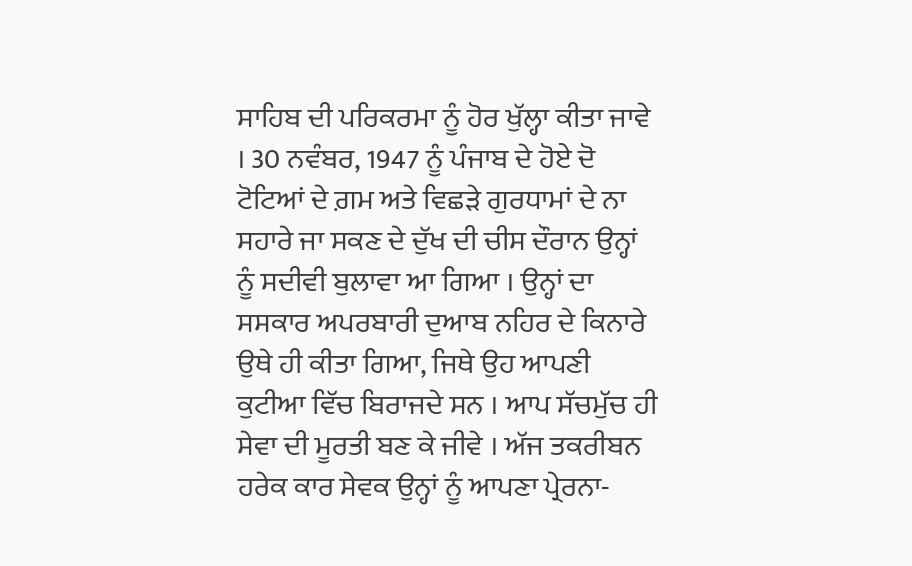ਸਾਹਿਬ ਦੀ ਪਰਿਕਰਮਾ ਨੂੰ ਹੋਰ ਖੁੱਲ੍ਹਾ ਕੀਤਾ ਜਾਵੇ । 30 ਨਵੰਬਰ, 1947 ਨੂੰ ਪੰਜਾਬ ਦੇ ਹੋਏ ਦੋ ਟੋਟਿਆਂ ਦੇ ਗ਼ਮ ਅਤੇ ਵਿਛੜੇ ਗੁਰਧਾਮਾਂ ਦੇ ਨਾ ਸਹਾਰੇ ਜਾ ਸਕਣ ਦੇ ਦੁੱਖ ਦੀ ਚੀਸ ਦੌਰਾਨ ਉਨ੍ਹਾਂ ਨੂੰ ਸਦੀਵੀ ਬੁਲਾਵਾ ਆ ਗਿਆ । ਉਨ੍ਹਾਂ ਦਾ ਸਸਕਾਰ ਅਪਰਬਾਰੀ ਦੁਆਬ ਨਹਿਰ ਦੇ ਕਿਨਾਰੇ ਉਥੇ ਹੀ ਕੀਤਾ ਗਿਆ, ਜਿਥੇ ਉਹ ਆਪਣੀ ਕੁਟੀਆ ਵਿੱਚ ਬਿਰਾਜਦੇ ਸਨ । ਆਪ ਸੱਚਮੁੱਚ ਹੀ ਸੇਵਾ ਦੀ ਮੂਰਤੀ ਬਣ ਕੇ ਜੀਵੇ । ਅੱਜ ਤਕਰੀਬਨ ਹਰੇਕ ਕਾਰ ਸੇਵਕ ਉਨ੍ਹਾਂ ਨੂੰ ਆਪਣਾ ਪ੍ਰੇਰਨਾ-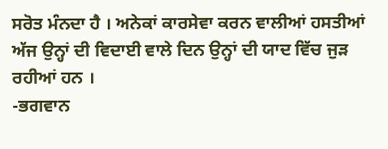ਸਰੋਤ ਮੰਨਦਾ ਹੈ । ਅਨੇਕਾਂ ਕਾਰਸੇਵਾ ਕਰਨ ਵਾਲੀਆਂ ਹਸਤੀਆਂ ਅੱਜ ਉਨ੍ਹਾਂ ਦੀ ਵਿਦਾਈ ਵਾਲੇ ਦਿਨ ਉਨ੍ਹਾਂ ਦੀ ਯਾਦ ਵਿੱਚ ਜੁੜ ਰਹੀਆਂ ਹਨ ।
-ਭਗਵਾਨ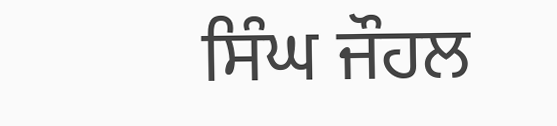ਸਿੰਘ ਜੌਹਲ